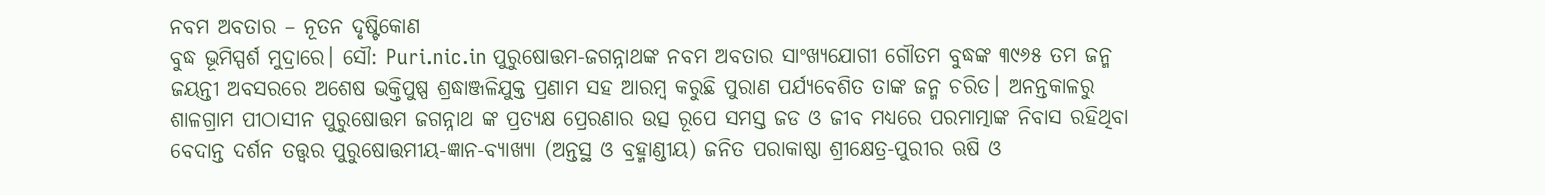ନବମ ଅବତାର – ନୂତନ ଦୃଷ୍ଟିକୋଣ
ବୁଦ୍ଧ ଭୂମିସ୍ପର୍ଶ ମୁଦ୍ରାରେ। ସୌ: Puri.nic.in ପୁରୁଷୋତ୍ତମ-ଜଗନ୍ନାଥଙ୍କ ନବମ ଅବତାର ସାଂଖ୍ୟଯୋଗୀ ଗୌତମ ବୁଦ୍ଧଙ୍କ ୩୯୬୫ ତମ ଜନ୍ମ ଜୟନ୍ତୀ ଅବସରରେ ଅଶେଷ ଭକ୍ତିପୁଷ୍ପ ଶ୍ରଦ୍ଧାଞ୍ଜଳିଯୁକ୍ତ ପ୍ରଣାମ ସହ ଆରମ୍ବ କରୁଛି ପୁରାଣ ପର୍ଯ୍ୟବେଶିତ ତାଙ୍କ ଜନ୍ମ ଚରିତ। ଅନନ୍ତକାଳରୁ ଶାଳଗ୍ରାମ ପୀଠାସୀନ ପୁରୁଷୋତ୍ତମ ଜଗନ୍ନାଥ ଙ୍କ ପ୍ରତ୍ୟକ୍ଷ ପ୍ରେରଣାର ଉତ୍ସ ରୂପେ ସମସ୍ତ ଜଡ ଓ ଜୀବ ମଧ୍ୟରେ ପରମାତ୍ମାଙ୍କ ନିବାସ ରହିଥିବା ବେଦାନ୍ତ ଦର୍ଶନ ତତ୍ତ୍ବର ପୁରୁଷୋତ୍ତମୀୟ-ଜ୍ଞାନ-ବ୍ୟାଖ୍ୟା (ଅନ୍ତସ୍ଥ ଓ ବ୍ରହ୍ମାଣ୍ଡୀୟ) ଜନିତ ପରାକାଷ୍ଠା ଶ୍ରୀକ୍ଷେତ୍ର-ପୁରୀର ଋଷି ଓ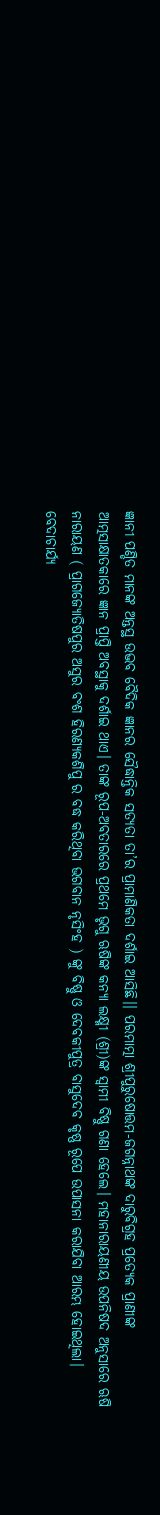ଜ୍ଞାନୀ ପଣ୍ଡିତ ମାନଙ୍କ ଅନ୍ତସ୍ଥ ଉଦ୍ଭବ ବୈଦିକ ଜ୍ଞାନର ସୈଦ୍ଧାନ୍ତିକ ସତ୍ୟତା ତା’ର ପ୍ରାମାଣିକତା ଦର୍ଶାଇ ଆସିଛି।। ପରମାତ୍ମା ଶ୍ରୀପୁରୁଷୋତ୍ତମ-ଜଗନ୍ନାଥଙ୍କ ଦାରୁବିଗ୍ରହ ପ୍ରତ୍ୟେକ ପ୍ରାଣୀଙ୍କ ଆତ୍ମସାକ୍ଷାତକାରେ ଜ୍ଞାନ ପ୍ରାପ୍ତି ଅବସ୍ଥାକୁ ଦର୍ଶାଇ ଥାଏ। ତାଙ୍କ ରୂପ-ଅବତାରରେ ପ୍ରଥମେ ଭୃଗୁ ଋଷିଙ୍କ କନ୍ୟା ଲକ୍ଷ୍ମୀ (ଶ୍ରୀ)ଙ୍କ ସ୍ୱାମୀ ବିଷ୍ଣୁ ଗଣା ହେଲେ। ମହାନାରାୟଣୀୟ ଉପନିଷଦ ଅନୁସାରେ ଋଷି ନାରାୟଣ ( ପ୍ରାଗଜ୍ୟୋତିଷପୁର ଅସୁର ବଂଶ ହିରଣ୍ୟକଶିପୁ ର ବଦ୍ଧ କରିଥିବା ଭଗବାନ ନୃସିଂହ ) ଙ୍କୁ ବିଷ୍ଣୁ ଓ ଦେବକୀପୁତ୍ର ବାସୁଦେବ କୃଷ୍ଣ ରୂପେ ଉପାସନା କରାଯିବା ଆରମ୍ଭ ହୋଇଥିଲା। ବେଦାଚାର୍ଯ୍ୟ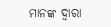ମାନଙ୍କ ଦ୍ୱାରା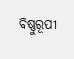ବିଷ୍ଣୁରୂପୀ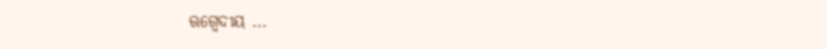ଋଗ୍ବେଦୀୟ ...